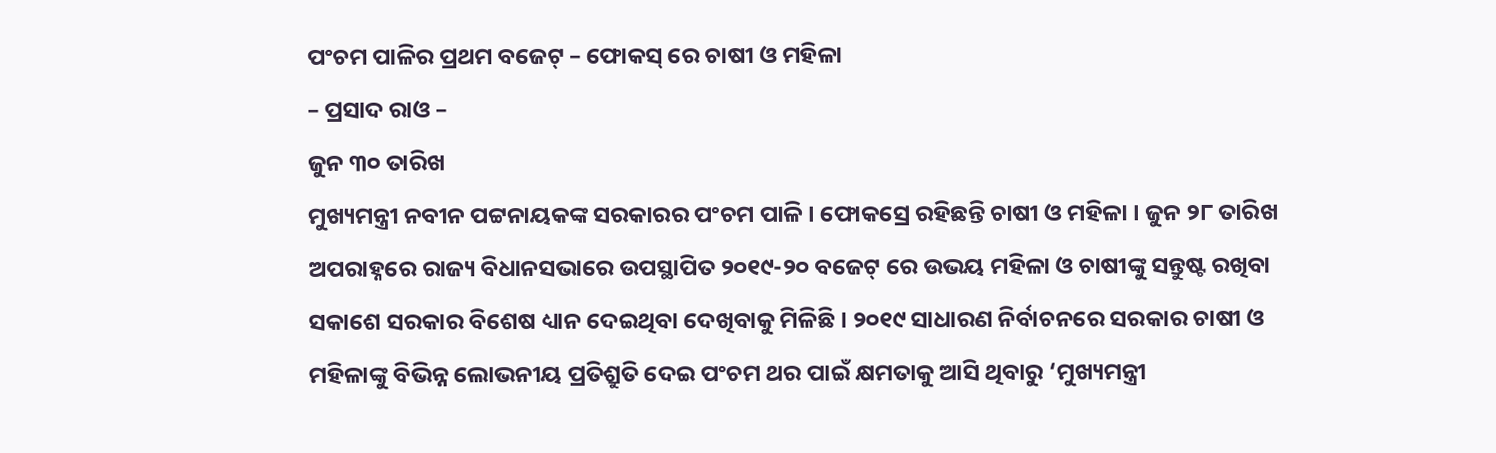ପଂଚମ ପାଳିର ପ୍ରଥମ ବଜେଟ୍ – ଫୋକସ୍ ରେ ଚାଷୀ ଓ ମହିଳା
– ପ୍ରସାଦ ରାଓ –
ଜୁନ ୩୦ ତାରିଖ
ମୁଖ୍ୟମନ୍ତ୍ରୀ ନବୀନ ପଟ୍ଟନାୟକଙ୍କ ସରକାରର ପଂଚମ ପାଳି । ଫୋକସ୍ରେ ରହିଛନ୍ତି ଚାଷୀ ଓ ମହିଳା । ଜୁନ ୨୮ ତାରିଖ ଅପରାହ୍ନରେ ରାଜ୍ୟ ବିଧାନସଭାରେ ଉପସ୍ଥାପିତ ୨୦୧୯-୨୦ ବଜେଟ୍ ରେ ଉଭୟ ମହିଳା ଓ ଚାଷୀଙ୍କୁ ସନ୍ତୁଷ୍ଟ ରଖିବା ସକାଶେ ସରକାର ବିଶେଷ ଧ୍ୟାନ ଦେଇଥିବା ଦେଖିବାକୁ ମିଳିଛି । ୨୦୧୯ ସାଧାରଣ ନିର୍ବାଚନରେ ସରକାର ଚାଷୀ ଓ ମହିଳାଙ୍କୁ ବିଭିନ୍ନ ଲୋଭନୀୟ ପ୍ରତିଶ୍ରୁତି ଦେଇ ପଂଚମ ଥର ପାଇଁ କ୍ଷମତାକୁ ଆସି ଥିବାରୁ ‘ମୁଖ୍ୟମନ୍ତ୍ରୀ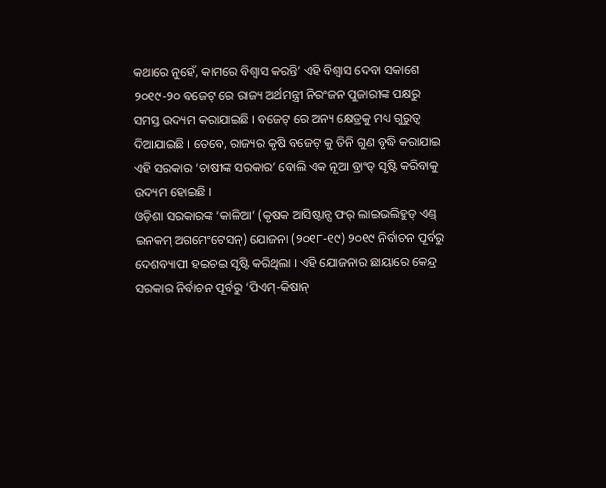କଥାରେ ନୁହେଁ, କାମରେ ବିଶ୍ୱାସ କରନ୍ତି’ ଏହି ବିଶ୍ୱାସ ଦେବା ସକାଶେ ୨୦୧୯-୨୦ ବଜେଟ୍ ରେ ରାଜ୍ୟ ଅର୍ଥମନ୍ତ୍ରୀ ନିରଂଜନ ପୁଜାରୀଙ୍କ ପକ୍ଷରୁ ସମସ୍ତ ଉଦ୍ୟମ କରାଯାଇଛି । ବଜେଟ୍ ରେ ଅନ୍ୟ କ୍ଷେତ୍ରକୁ ମଧ୍ୟ ଗୁରୁତ୍ୱ ଦିଆଯାଇଛି । ତେବେ, ରାଜ୍ୟର କୃଷି ବଜେଟ୍ କୁ ତିନି ଗୁଣ ବୃଦ୍ଧି କରାଯାଇ ଏହି ସରକାର ‘ଚାଷୀଙ୍କ ସରକାର’ ବୋଲି ଏକ ନୂଆ ବ୍ରାଂଡ୍ ସୃଷ୍ଟି କରିବାକୁ ଉଦ୍ୟମ ହୋଇଛି ।
ଓଡ଼ିଶା ସରକାରଙ୍କ ‘କାଳିଆ’ (କୃଷକ ଆସିଷ୍ଟାନ୍ସ ଫର୍ ଲାଇଭଲିହୁଡ୍ ଏଣ୍ଡ୍ ଇନକମ୍ ଅଗମେଂଟେସନ୍) ଯୋଜନା (୨୦୧୮-୧୯) ୨୦୧୯ ନିର୍ବାଚନ ପୂର୍ବରୁ ଦେଶବ୍ୟାପୀ ହଇଚଇ ସୃଷ୍ଟି କରିଥିଲା । ଏହି ଯୋଜନାର ଛାୟାରେ କେନ୍ଦ୍ର ସରକାର ନିର୍ବାଚନ ପୂର୍ବରୁ ‘ପିଏମ୍-କିଷାନ୍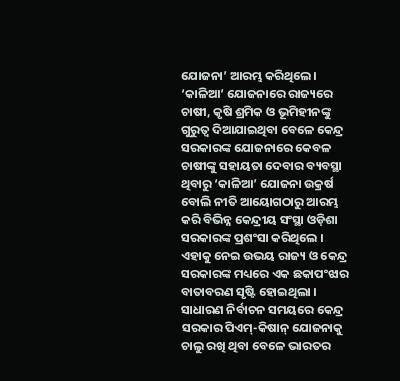ଯୋଜନା’ ଆରମ୍ଭ କରିଥିଲେ । ‘କାଳିଆ’ ଯୋଜନାରେ ରାଜ୍ୟରେ ଚାଷୀ, କୃଷି ଶ୍ରମିକ ଓ ଭୂମିହୀନଙ୍କୁ ଗୁରୁତ୍ୱ ଦିଆଯାଇଥିବା ବେଳେ କେନ୍ଦ୍ର ସରକାରଙ୍କ ଯୋଜନାରେ କେବଳ ଚାଷୀଙ୍କୁ ସହାୟତା ଦେବାର ବ୍ୟବସ୍ଥା ଥିବାରୁ ‘କାଳିଆ’ ଯୋଜନା ଉକ୍ରର୍ଷ ବୋଲି ନୀତି ଆୟୋଗଠାରୁ ଆରମ୍ଭ କରି ବିଭିନ୍ନ କେନ୍ଦ୍ରୀୟ ସଂସ୍ଥା ଓଡ଼ିଶା ସରକାରଙ୍କ ପ୍ରଶଂସା କରିଥିଲେ । ଏହାକୁ ନେଇ ଉଭୟ ରାଜ୍ୟ ଓ କେନ୍ଦ୍ର ସରକାରଙ୍କ ମଧ୍ୟରେ ଏକ ଛକାପଂଝାର ବାତାବରଣ ସୃଷ୍ଟି ହୋଇଥିଲା । ସାଧାରଣ ନିର୍ବାଚନ ସମୟରେ କେନ୍ଦ୍ର ସରକାର ପିଏମ୍-କିଷାନ୍ ଯୋଜନାକୁ ଚାଲୁ ରଖି ଥିବା ବେଳେ ଭାରତର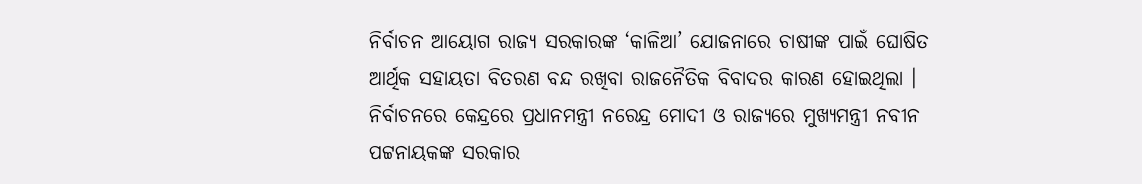ନିର୍ବାଚନ ଆୟୋଗ ରାଜ୍ୟ ସରକାରଙ୍କ ‘କାଳିଆ’ ଯୋଜନାରେ ଚାଷୀଙ୍କ ପାଇଁ ଘୋଷିତ ଆର୍ଥିକ ସହାୟତା ବିତରଣ ବନ୍ଦ ରଖିବା ରାଜନୈତିକ ବିବାଦର କାରଣ ହୋଇଥିଲା । ନିର୍ବାଚନରେ କେନ୍ଦ୍ରରେ ପ୍ରଧାନମନ୍ତ୍ରୀ ନରେନ୍ଦ୍ର ମୋଦୀ ଓ ରାଜ୍ୟରେ ମୁଖ୍ୟମନ୍ତ୍ରୀ ନବୀନ ପଟ୍ଟନାୟକଙ୍କ ସରକାର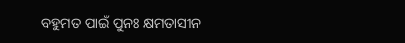ବହୁମତ ପାଇଁ ପୁନଃ କ୍ଷମତାସୀନ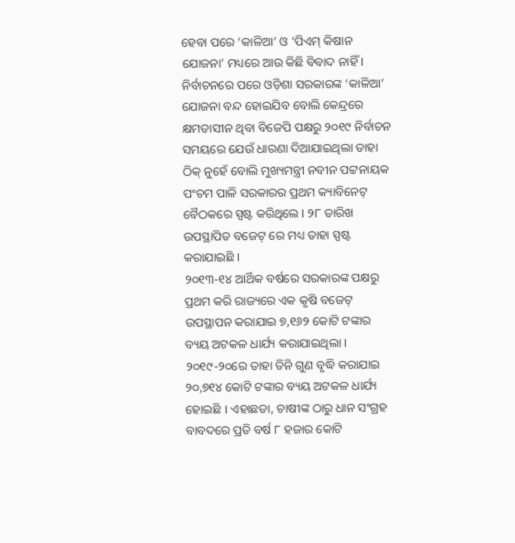ହେବା ପରେ ‘କାଳିଆ’ ଓ ‘ପିଏମ୍ କିଷାନ ଯୋଜନା’ ମଧ୍ୟରେ ଆଉ କିଛି ବିବାଦ ନାହିଁ । ନିର୍ବାଚନରେ ପରେ ଓଡ଼ିଶା ସରକାରଙ୍କ ‘କାଳିଆ’ ଯୋଜନା ବନ୍ଦ ହୋଇଯିବ ବୋଲି କେନ୍ଦ୍ରରେ କ୍ଷମତାସୀନ ଥିବା ବିଜେପି ପକ୍ଷରୁ ୨୦୧୯ ନିର୍ବାଚନ ସମୟରେ ଯେଉଁ ଧାରଣା ଦିଆଯାଇଥିଲା ତାହା ଠିକ୍ ନୁହେଁ ବୋଲି ମୁଖ୍ୟମନ୍ତ୍ରୀ ନବୀନ ପଟ୍ଟନାୟକ ପଂଚମ ପାଳି ସରକାରର ପ୍ରଥମ କ୍ୟାବିନେଟ୍ ବୈଠକରେ ସ୍ପଷ୍ଟ କରିଥିଲେ । ୨୮ ତାରିଖ ଉପସ୍ଥାପିତ ବଜେଟ୍ ରେ ମଧ୍ୟ ତାହା ସ୍ପଷ୍ଟ କରାଯାଇଛି ।
୨୦୧୩-୧୪ ଆର୍ଥିକ ବର୍ଷରେ ସରକାରଙ୍କ ପକ୍ଷରୁ ପ୍ରଥମ କରି ରାଜ୍ୟରେ ଏକ କୃଷି ବଜେଟ୍ ଉପସ୍ଥାପନ କରାଯାଇ ୭,୧୬୨ କୋଟି ଟଙ୍କାର ବ୍ୟୟ ଅଟକଳ ଧାର୍ଯ୍ୟ କରାଯାଇଥିଲା । ୨୦୧୯-୨୦ରେ ତାହା ତିନି ଗୁଣ ବୃଦ୍ଧି କରାଯାଇ ୨୦,୭୧୪ କୋଟି ଟଙ୍କାର ବ୍ୟୟ ଅଟକଳ ଧାର୍ଯ୍ୟ ହୋଇଛି । ଏହାଛଡା, ଚାଷୀଙ୍କ ଠାରୁ ଧାନ ସଂଗ୍ରହ ବାବଦରେ ପ୍ରତି ବର୍ଷ ୮ ହଜାର କୋଟି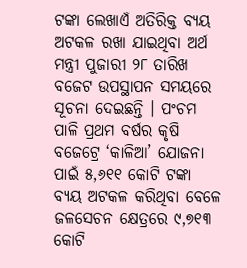ଟଙ୍କା ଲେଖାଏଁ ଅତିରିକ୍ତ ବ୍ୟୟ ଅଟକଳ ରଖା ଯାଇଥିବା ଅର୍ଥ ମନ୍ତ୍ରୀ ପୁଜାରୀ ୨୮ ତାରିଖ ବଜେଟ ଉପସ୍ଥାପନ ସମୟରେ ସୂଚନା ଦେଇଛନ୍ତି । ପଂଚମ ପାଳି ପ୍ରଥମ ବର୍ଷର କୃଷି ବଜେଟ୍ରେ ‘କାଳିଆ’ ଯୋଜନା ପାଇଁ ୫,୬୧୧ କୋଟି ଟଙ୍କା ବ୍ୟୟ ଅଟକଳ କରିଥିବା ବେଳେ ଜଳସେଚନ କ୍ଷେତ୍ରରେ ୯,୭୧୩ କୋଟି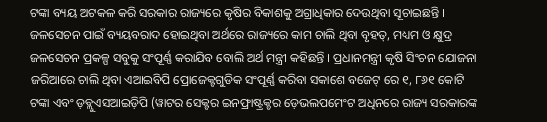ଟଙ୍କା ବ୍ୟୟ ଅଟକଳ କରି ସରକାର ରାଜ୍ୟରେ କୃଷିର ବିକାଶକୁ ଅଗ୍ରାଧିକାର ଦେଉଥିବା ସୂଚାଇଛନ୍ତି । ଜଳସେଚନ ପାଇଁ ବ୍ୟୟବରାଦ ହୋଇଥିବା ଅର୍ଥରେ ରାଜ୍ୟରେ କାମ ଚାଲି ଥିବା ବୃହତ୍, ମଧ୍ୟମ ଓ କ୍ଷୁଦ୍ର ଜଳସେଚନ ପ୍ରକଳ୍ପ ସବୁକୁ ସଂପୂର୍ଣ୍ଣ କରାଯିବ ବୋଲି ଅର୍ଥ ମନ୍ତ୍ରୀ କହିଛନ୍ତି । ପ୍ରଧାନମନ୍ତ୍ରୀ କୃଷି ସିଂଚନ ଯୋଜନା ଜରିଆରେ ଚାଲି ଥିବା ଏଆଇବିପି ପ୍ରୋଜେକ୍ଟଗୁଡିକ ସଂପୂର୍ଣ୍ଣ କରିବା ସକାଶେ ବଜେଟ୍ ରେ ୧, ୮୬୧ କୋଟି ଟଙ୍କା ଏବଂ ଡ଼ବ୍ଲୁଏସଆଇଡ଼ିପି (ୱାଟର ସେକ୍ଟର ଇନଫ୍ରାଷ୍ଟ୍ରକ୍ଚର ଡ଼େଭଲପମେଂଟ ଅଧିନରେ ରାଜ୍ୟ ସରକାରଙ୍କ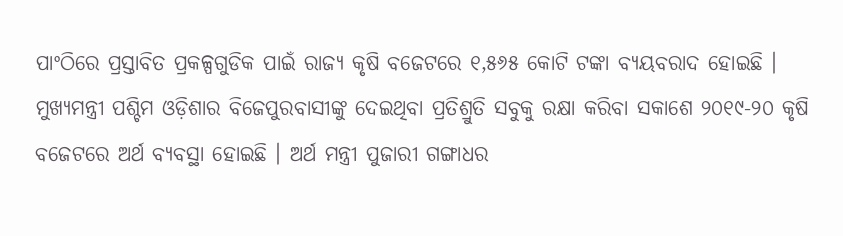ପାଂଠିରେ ପ୍ରସ୍ତାବିତ ପ୍ରକଳ୍ପଗୁଡିକ ପାଇଁ ରାଜ୍ୟ କୃଷି ବଜେଟରେ ୧,୫୬୫ କୋଟି ଟଙ୍କା ବ୍ୟୟବରାଦ ହୋଇଛି ।
ମୁଖ୍ୟମନ୍ତ୍ରୀ ପଶ୍ଚିମ ଓଡ଼ିଶାର ବିଜେପୁରବାସୀଙ୍କୁ ଦେଇଥିବା ପ୍ରତିଶ୍ରୁତି ସବୁକୁ ରକ୍ଷା କରିବା ସକାଶେ ୨୦୧୯-୨୦ କୃଷି ବଜେଟରେ ଅର୍ଥ ବ୍ୟବସ୍ଥା ହୋଇଛି । ଅର୍ଥ ମନ୍ତ୍ରୀ ପୁଜାରୀ ଗଙ୍ଗାଧର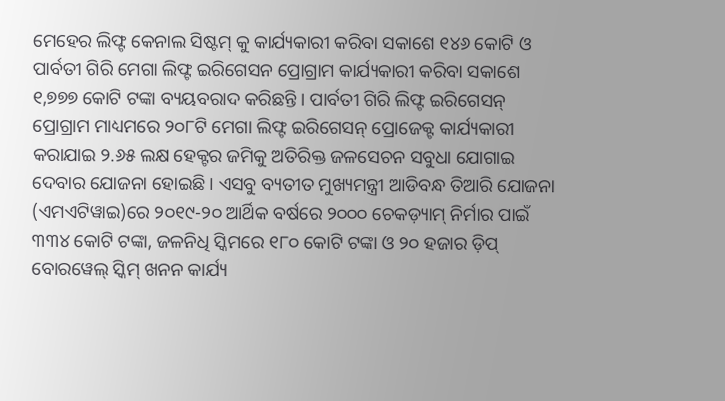ମେହେର ଲିଫ୍ଟ କେନାଲ ସିଷ୍ଟମ୍ କୁ କାର୍ଯ୍ୟକାରୀ କରିବା ସକାଶେ ୧୪୬ କୋଟି ଓ ପାର୍ବତୀ ଗିରି ମେଗା ଲିଫ୍ଟ ଇରିଗେସନ ପ୍ରୋଗ୍ରାମ କାର୍ଯ୍ୟକାରୀ କରିବା ସକାଶେ ୧,୭୭୭ କୋଟି ଟଙ୍କା ବ୍ୟୟବରାଦ କରିଛନ୍ତି । ପାର୍ବତୀ ଗିରି ଲିଫ୍ଟ ଇରିଗେସନ୍ ପ୍ରୋଗ୍ରାମ ମାଧ୍ୟମରେ ୨୦୮ଟି ମେଗା ଲିଫ୍ଟ ଇରିଗେସନ୍ ପ୍ରୋଜେକ୍ଟ କାର୍ଯ୍ୟକାରୀ କରାଯାଇ ୨.୬୫ ଲକ୍ଷ ହେକ୍ଟର ଜମିକୁ ଅତିରିକ୍ତ ଜଳସେଚନ ସବୁଧା ଯୋଗାଇ ଦେବାର ଯୋଜନା ହୋଇଛି । ଏସବୁ ବ୍ୟତୀତ ମୁଖ୍ୟମନ୍ତ୍ରୀ ଆଡିବନ୍ଧ ତିଆରି ଯୋଜନା (ଏମଏଟିୱାଇ)ରେ ୨୦୧୯-୨୦ ଆର୍ଥିକ ବର୍ଷରେ ୨୦୦୦ ଚେକଡ଼୍ୟାମ୍ ନିର୍ମାର ପାଇଁ ୩୩୪ କୋଟି ଟଙ୍କା, ଜଳନିଧି ସ୍କିମରେ ୧୮୦ କୋଟି ଟଙ୍କା ଓ ୨୦ ହଜାର ଡ଼ିପ୍ ବୋରୱେଲ୍ ସ୍କିମ୍ ଖନନ କାର୍ଯ୍ୟ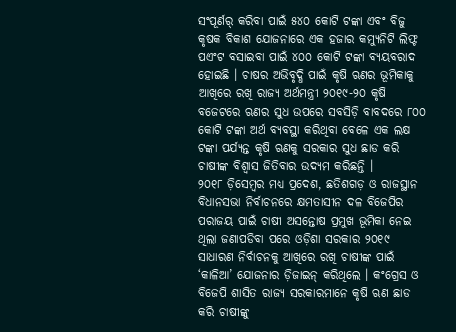ସଂପୂର୍ଣର୍ କରିବା ପାଇଁ ୫୪୦ କୋଟି ଟଙ୍କା ଏବଂ ବିଜୁ କୃଷକ ବିକାଶ ଯୋଜନାରେ ଏକ ହଜାର କମ୍ୟୁନିଟି ଲିଫ୍ଟ ପଏଂଟ ବସାଇବା ପାଇଁ ୪୦୦ କୋଟି ଟଙ୍କା ବ୍ୟୟବରାଦ ହୋଇଛି । ଚାଷର ଅଭିବୃଦ୍ଧି ପାଇଁ କୃଷି ଋଣର ଭୂମିକାକୁ ଆଖିରେ ରଖି ରାଜ୍ୟ ଅର୍ଥମନ୍ତ୍ରୀ ୨୦୧୯-୨୦ କୃଷି ବଜେଟରେ ଋଣର ସୁଧ ଉପରେ ସବସିଡ଼ି ବାବଦରେ ୮୦୦ କୋଟି ଟଙ୍କା ଅର୍ଥ ବ୍ୟବସ୍ଥା କରିଥିବା ବେଳେ ଏକ ଲକ୍ଷ ଟଙ୍କା ପର୍ଯ୍ୟନ୍ତ କୃଷି ଋଣକୁ ସରକାର ସୁଧ ଛାଡ କରି ଚାଷୀଙ୍କ ବିଶ୍ୱାସ ଜିତିବାର ଉଦ୍ୟମ କରିଛନ୍ତି ।
୨୦୧୮ ଡ଼ିସେମ୍ବର ମଧ୍ୟ ପ୍ରଦେଶ, ଛତିଶଗଡ଼ ଓ ରାଜସ୍ଥାନ ବିଧାନସଭା ନିର୍ବାଚନରେ କ୍ଷମତାସୀନ ଦଳ ବିଜେପିର ପରାଜୟ ପାଇଁ ଚାଷୀ ଅସନ୍ତୋଷ ପ୍ରମୁଖ ଭୂମିକା ନେଇ ଥିଲା ଜଣାପଡିବା ପରେ ଓଡ଼ିଶା ସରକାର ୨୦୧୯ ସାଧାରଣ ନିର୍ବାଚନକୁ ଆଖିରେ ରଖି ଚାଷୀଙ୍କ ପାଇଁ ‘କାଳିଆ’ ଯୋଜନାର ଡ଼ିଜାଇନ୍ କରିଥିଲେ । କଂଗ୍ରେସ ଓ ବିଜେପି ଶାସିତ ରାଜ୍ୟ ସରକାରମାନେ କୃଷି ଋଣ ଛାଡ କରି ଚାଷୀଙ୍କୁ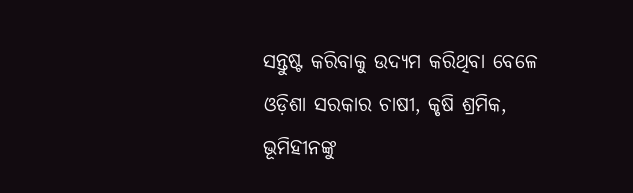ସନ୍ତୁଷ୍ଟ କରିବାକୁ ଉଦ୍ୟମ କରିଥିବା ବେଳେ ଓଡ଼ିଶା ସରକାର ଚାଷୀ, କୃଷି ଶ୍ରମିକ, ଭୂମିହୀନଙ୍କୁ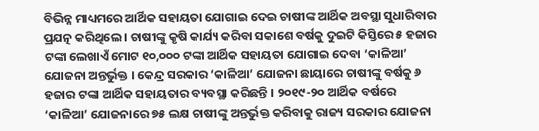ବିଭିନ୍ନ ମାଧ୍ୟମରେ ଆର୍ଥିକ ସହାୟତା ଯୋଗାଇ ଦେଇ ଚାଷୀଙ୍କ ଆର୍ଥିକ ଅବସ୍ଥା ସୁଧାରିବାର ପ୍ରଯତ୍ନ କରିଥିଲେ । ଚାଷୀଙ୍କୁ କୃଷି କାର୍ଯ୍ୟ କରିବା ସକାଶେ ବର୍ଷକୁ ଦୁଇଟି କିସ୍ତିରେ ୫ ହଜାର ଟଙ୍କା ଲେଖାଏଁ ମୋଟ ୧୦,୦୦୦ ଟଙ୍କା ଆର୍ଥିକ ସହାୟତା ଯୋଗାଇ ଦେବା ‘କାଳିଆ’ ଯୋଜନା ଅନ୍ତର୍ଭୁକ୍ତ । କେନ୍ଦ୍ର ସରକାର ‘କାଳିଆ’ ଯୋଜନା ଛାୟାରେ ଚାଷୀଙ୍କୁ ବର୍ଷକୁ ୬ ହଜାର ଟଙ୍କା ଆର୍ଥିକ ସହାୟତାର ବ୍ୟବସ୍ଥା କରିଛନ୍ତି । ୨୦୧୯-୨୦ ଆର୍ଥିକ ବର୍ଷରେ ‘କାଳିଆ’ ଯୋଜନାରେ ୭୫ ଲକ୍ଷ ଚାଷୀଙ୍କୁ ଅନ୍ତର୍ଭୁକ୍ତ କରିବାକୁ ରାଜ୍ୟ ସରକାର ଯୋଜନା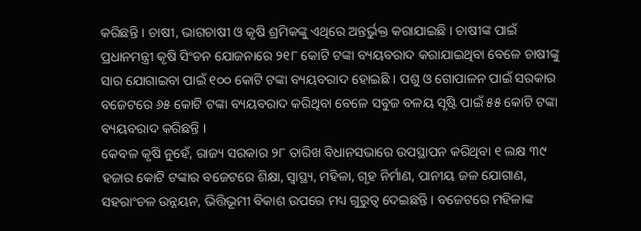କରିଛନ୍ତି । ଚାଷୀ, ଭାଗଚାଷୀ ଓ କୃଷି ଶ୍ରମିକଙ୍କୁ ଏଥିରେ ଅନ୍ତର୍ଭୁକ୍ତ କରାଯାଇଛି । ଚାଷୀଙ୍କ ପାଇଁ ପ୍ରଧାନମନ୍ତ୍ରୀ କୃଷି ସିଂଚନ ଯୋଜନାରେ ୨୧୮ କୋଟି ଟଙ୍କା ବ୍ୟୟବରାଦ କରାଯାଇଥିବା ବେଳେ ଚାଷୀଙ୍କୁ ସାର ଯୋଗାଇବା ପାଇଁ ୧୦୦ କୋଟି ଟଙ୍କା ବ୍ୟୟବରାଦ ହୋଇଛି । ପଶୁ ଓ ଗୋପାଳନ ପାଇଁ ସରକାର ବଜେଟରେ ୬୫ କୋଟି ଟଙ୍କା ବ୍ୟୟବରାଦ କରିଥିବା ବେଳେ ସବୁଜ ବଳୟ ସୃଷ୍ଟି ପାଇଁ ୫୫ କୋଟି ଟଙ୍କା ବ୍ୟୟବରାଦ କରିଛନ୍ତି ।
କେବଳ କୃଷି ନୁହେଁ, ରାଜ୍ୟ ସରକାର ୨୮ ତାରିଖ ବିଧାନସଭାରେ ଉପସ୍ଥାପନ କରିଥିବା ୧ ଲକ୍ଷ ୩୯ ହଜାର କୋଟି ଟଙ୍କାର ବଜେଟରେ ଶିକ୍ଷା, ସ୍ୱାସ୍ଥ୍ୟ, ମହିଳା, ଗୃହ ନିର୍ମାଣ, ପାନୀୟ ଜଳ ଯୋଗାଣ, ସହରାଂଚଳ ଉନ୍ନୟନ, ଭିତ୍ତିଭୂମୀ ବିକାଶ ଉପରେ ମଧ୍ୟ ଗୁରୁତ୍ୱ ଦେଇଛନ୍ତି । ବଜେଟରେ ମହିଳାଙ୍କ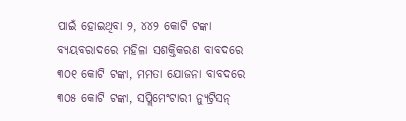ପାଇଁ ହୋଇଥିବା ୨, ୪୪୨ କୋଟି ଟଙ୍କା ବ୍ୟୟବରାଦରେ ମହିଳା ସଶକ୍ତିକରଣ ବାବଦରେ ୩୦୧ କୋଟି ଟଙ୍କା, ମମତା ଯୋଜନା ବାବଦରେ ୩୦୫ କୋଟି ଟଙ୍କା, ସପ୍ଲିମେଂଟାରୀ ନ୍ୟୁଟ୍ରିସନ୍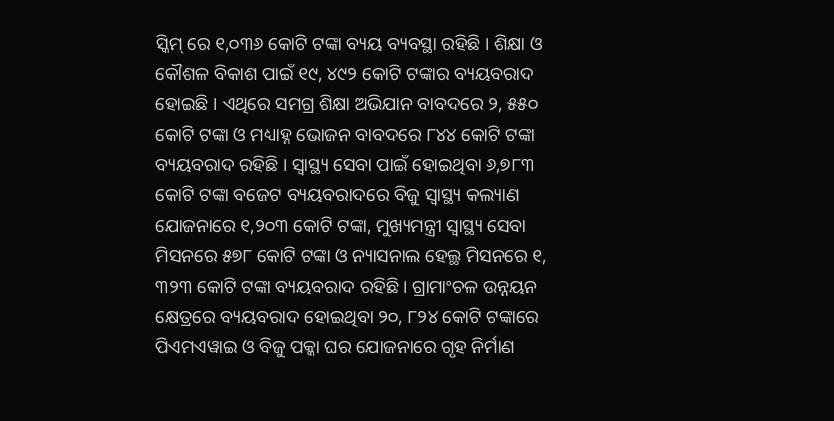ସ୍କିମ୍ ରେ ୧,୦୩୬ କୋଟି ଟଙ୍କା ବ୍ୟୟ ବ୍ୟବସ୍ଥା ରହିଛି । ଶିକ୍ଷା ଓ କୌଶଳ ବିକାଶ ପାଇଁ ୧୯, ୪୯୨ କୋଟି ଟଙ୍କାର ବ୍ୟୟବରାଦ ହୋଇଛି । ଏଥିରେ ସମଗ୍ର ଶିକ୍ଷା ଅଭିଯାନ ବାବଦରେ ୨, ୫୫୦ କୋଟି ଟଙ୍କା ଓ ମଧ୍ୟାହ୍ନ ଭୋଜନ ବାବଦରେ ୮୪୪ କୋଟି ଟଙ୍କା ବ୍ୟୟବରାଦ ରହିଛି । ସ୍ୱାସ୍ଥ୍ୟ ସେବା ପାଇଁ ହୋଇଥିବା ୬,୭୮୩ କୋଟି ଟଙ୍କା ବଜେଟ ବ୍ୟୟବରାଦରେ ବିଜୁ ସ୍ୱାସ୍ଥ୍ୟ କଲ୍ୟାଣ ଯୋଜନାରେ ୧,୨୦୩ କୋଟି ଟଙ୍କା, ମୁଖ୍ୟମନ୍ତ୍ରୀ ସ୍ୱାସ୍ଥ୍ୟ ସେବା ମିସନରେ ୫୭୮ କୋଟି ଟଙ୍କା ଓ ନ୍ୟାସନାଲ ହେଲ୍ଥ ମିସନରେ ୧, ୩୨୩ କୋଟି ଟଙ୍କା ବ୍ୟୟବରାଦ ରହିଛି । ଗ୍ରାମାଂଚଳ ଉନ୍ନୟନ କ୍ଷେତ୍ରରେ ବ୍ୟୟବରାଦ ହୋଇଥିବା ୨୦, ୮୨୪ କୋଟି ଟଙ୍କାରେ ପିଏମଏୱାଇ ଓ ବିଜୁ ପକ୍କା ଘର ଯୋଜନାରେ ଗୃହ ନିର୍ମାଣ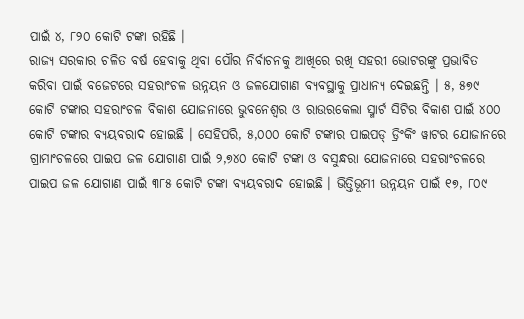ପାଇଁ ୪, ୮୨୦ କୋଟି ଟଙ୍କା ରହିଛି ।
ରାଜ୍ୟ ସରକାର ଚଳିତ ବର୍ଷ ହେବାକୁ ଥିବା ପୌର ନିର୍ବାଚନକୁ ଆଖିରେ ରଖି ସହରୀ ଭୋଟରଙ୍କୁ ପ୍ରଭାବିତ କରିବା ପାଇଁ ବଜେଟରେ ସହରାଂଚଳ ଉନ୍ନୟନ ଓ ଜଳଯୋଗାଣ ବ୍ୟବସ୍ଥାକୁ ପ୍ରାଧାନ୍ୟ ଦେଇଛନ୍ତି । ୫, ୫୭୯ କୋଟି ଟଙ୍କାର ସହରାଂଚଳ ବିକାଶ ଯୋଜନାରେ ଭୁବନେଶ୍ୱର ଓ ରାଉରକେଲା ସ୍ମାର୍ଟ ସିଟିର ବିକାଶ ପାଇଁ ୪୦୦ କୋଟି ଟଙ୍କାର ବ୍ୟୟବରାଦ ହୋଇଛି । ସେହିପରି, ୫,୦୦୦ କୋଟି ଟଙ୍କାର ପାଇପଡ୍ ଡ୍ରିଂକିଂ ୱାଟର ଯୋଜାନରେ ଗ୍ରାମାଂଚଳରେ ପାଇପ ଜଳ ଯୋଗାଣ ପାଇଁ ୨,୭୪୦ କୋଟି ଟଙ୍କା ଓ ବସୁନ୍ଧରା ଯୋଜନାରେ ସହରାଂଚଳରେ ପାଇପ ଜଳ ଯୋଗାଣ ପାଇଁ ୩୮୫ କୋଟି ଟଙ୍କା ବ୍ୟୟବରାଦ ହୋଇଛି । ଭିତ୍ତିଭୂମୀ ଉନ୍ନୟନ ପାଇଁ ୧୭, ୮୦୯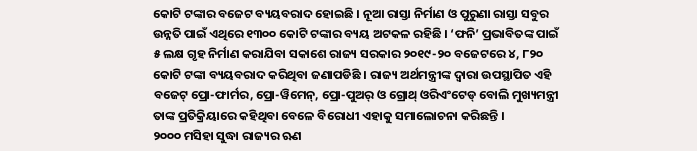କୋଟି ଟଙ୍କାର ବଜେଟ ବ୍ୟୟବରାଦ ହୋଇଛି । ନୂଆ ରାସ୍ତା ନିର୍ମାଣ ଓ ପୁରୁଣା ରାସ୍ତା ସବୁର ଉନ୍ନତି ପାଇଁ ଏଥିରେ ୧୩୦୦ କୋଟି ଟଙ୍କାର ବ୍ୟୟ ଅଟକଳ ରହିଛି । ‘ଫନି’ ପ୍ରଭାବିତଙ୍କ ପାଇଁ ୫ ଲକ୍ଷ ଗୃହ ନିର୍ମାଣ କରାଯିବା ସକାଶେ ରାଜ୍ୟ ସରକାର ୨୦୧୯-୨୦ ବଜେଟରେ ୪, ୮୨୦ କୋଟି ଟଙ୍କା ବ୍ୟୟବରାଦ କରିଥିବା ଜଣାପଡିଛି । ରାଜ୍ୟ ଅର୍ଥମନ୍ତ୍ରୀଙ୍କ ଦ୍ୱାରା ଉପସ୍ଥାପିତ ଏହି ବଜେଟ୍ ପ୍ରୋ-ଫାର୍ମର, ପ୍ରୋ-ୱିମେନ୍, ପ୍ରୋ-ପୁଅର୍ ଓ ଗ୍ରୋଥ୍ ଓରିଏଂଟେଡ୍ ବୋଲି ମୁଖ୍ୟମନ୍ତ୍ରୀ ତାଙ୍କ ପ୍ରତିକ୍ରିୟାରେ କହିଥିବା ବେଳେ ବିରୋଧୀ ଏହାକୁ ସମାଲୋଚନା କରିଛନ୍ତି ।
୨୦୦୦ ମସିହା ସୁଦ୍ଧା ରାଜ୍ୟର ଋଣ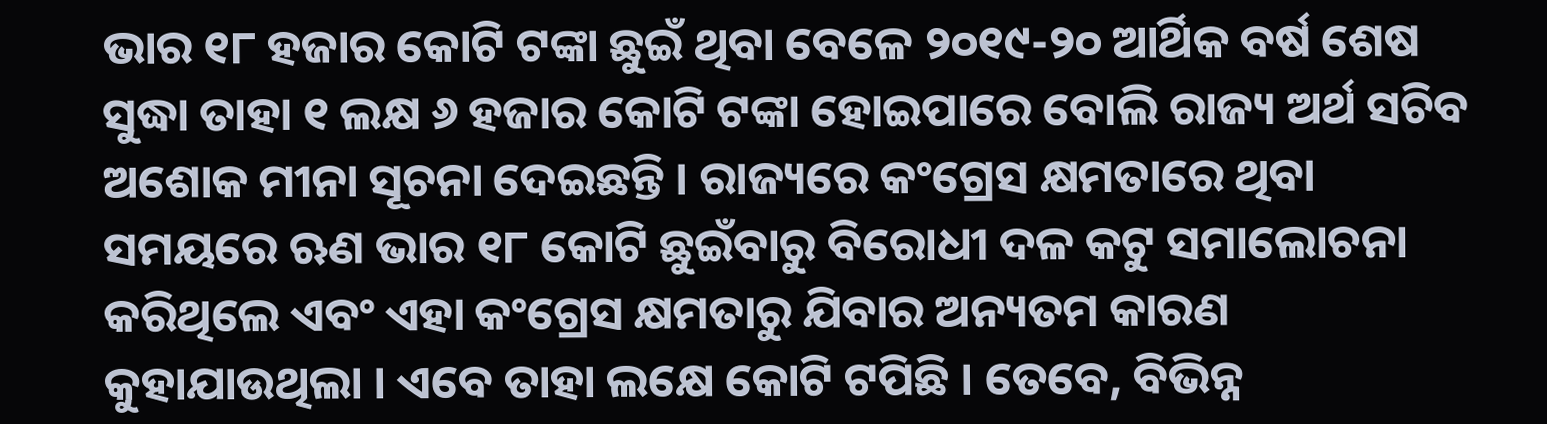ଭାର ୧୮ ହଜାର କୋଟି ଟଙ୍କା ଛୁଇଁ ଥିବା ବେଳେ ୨୦୧୯-୨୦ ଆର୍ଥିକ ବର୍ଷ ଶେଷ ସୁଦ୍ଧା ତାହା ୧ ଲକ୍ଷ ୬ ହଜାର କୋଟି ଟଙ୍କା ହୋଇପାରେ ବୋଲି ରାଜ୍ୟ ଅର୍ଥ ସଚିବ ଅଶୋକ ମୀନା ସୂଚନା ଦେଇଛନ୍ତି । ରାଜ୍ୟରେ କଂଗ୍ରେସ କ୍ଷମତାରେ ଥିବା ସମୟରେ ଋଣ ଭାର ୧୮ କୋଟି ଛୁଇଁବାରୁ ବିରୋଧୀ ଦଳ କଟୁ ସମାଲୋଚନା କରିଥିଲେ ଏବଂ ଏହା କଂଗ୍ରେସ କ୍ଷମତାରୁ ଯିବାର ଅନ୍ୟତମ କାରଣ କୁହାଯାଉଥିଲା । ଏବେ ତାହା ଲକ୍ଷେ କୋଟି ଟପିଛି । ତେବେ, ବିଭିନ୍ନ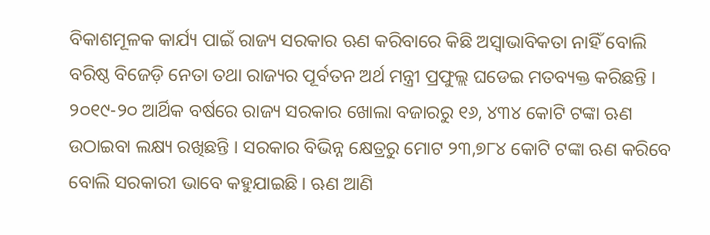ବିକାଶମୂଳକ କାର୍ଯ୍ୟ ପାଇଁ ରାଜ୍ୟ ସରକାର ଋଣ କରିବାରେ କିଛି ଅସ୍ୱାଭାବିକତା ନାହିଁ ବୋଲି ବରିଷ୍ଠ ବିଜେଡ଼ି ନେତା ତଥା ରାଜ୍ୟର ପୂର୍ବତନ ଅର୍ଥ ମନ୍ତ୍ରୀ ପ୍ରଫୁଲ୍ଲ ଘଡେଇ ମତବ୍ୟକ୍ତ କରିଛନ୍ତି । ୨୦୧୯-୨୦ ଆର୍ଥିକ ବର୍ଷରେ ରାଜ୍ୟ ସରକାର ଖୋଲା ବଜାରରୁ ୧୬, ୪୩୪ କୋଟି ଟଙ୍କା ଋଣ ଉଠାଇବା ଲକ୍ଷ୍ୟ ରଖିଛନ୍ତି । ସରକାର ବିଭିନ୍ନ କ୍ଷେତ୍ରରୁ ମୋଟ ୨୩,୭୮୪ କୋଟି ଟଙ୍କା ଋଣ କରିବେ ବୋଲି ସରକାରୀ ଭାବେ କହୁଯାଇଛି । ଋଣ ଆଣି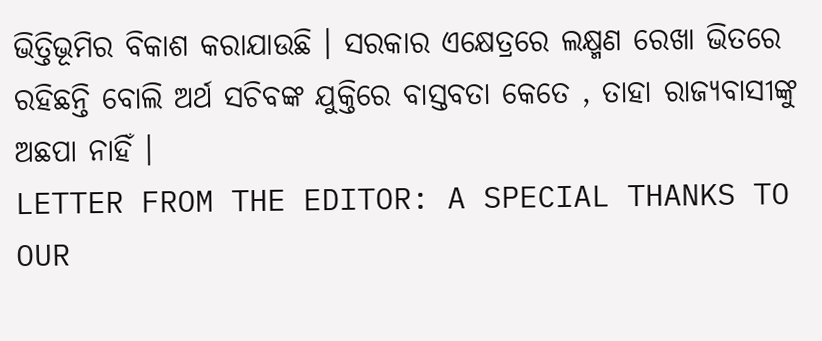ଭିତ୍ତିଭୂମିର ବିକାଶ କରାଯାଉଛି । ସରକାର ଏକ୍ଷେତ୍ରରେ ଲକ୍ଷ୍ମଣ ରେଖା ଭିତରେ ରହିଛନ୍ତି ବୋଲି ଅର୍ଥ ସଚିବଙ୍କ ଯୁକ୍ତିରେ ବାସ୍ତବତା କେତେ , ତାହା ରାଜ୍ୟବାସୀଙ୍କୁ ଅଛପା ନାହିଁ ।
LETTER FROM THE EDITOR: A SPECIAL THANKS TO OUR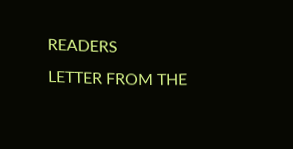READERS
LETTER FROM THE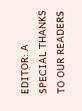EDITOR: A SPECIAL THANKS TO OUR READERS